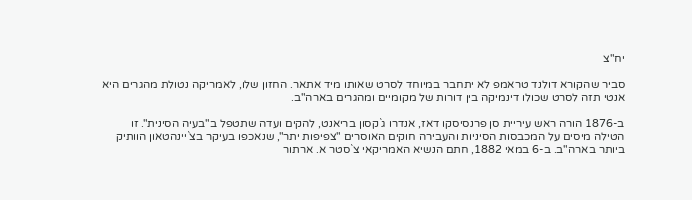יח"צ

סביר שהקורא דולנד טראמפ לא יתחבר במיוחד לסרט שאותו מיד אתאר. החזון שלו, לאמריקה נטולת מהגרים היא אנטי תזה לסרט שכולו דינמיקה בין דורות של מקומיים ומהגרים בארה"ב.

ב-1876 הורה ראש עיריית סן פרנסיסקו דאז, אנדרו ג`קסון בריאנט, להקים ועדה שתטפל ב"בעיה הסינית". זו הטילה מיסים על המכבסות הסיניות והעבירה חוקים האוסרים "צפיפות יתר", שנאכפו בעיקר בצ`יינהטאון הוותיק ביותר בארה"ב. ב-6 במאי 1882, חתם הנשיא האמריקאי צ`סטר א. ארתור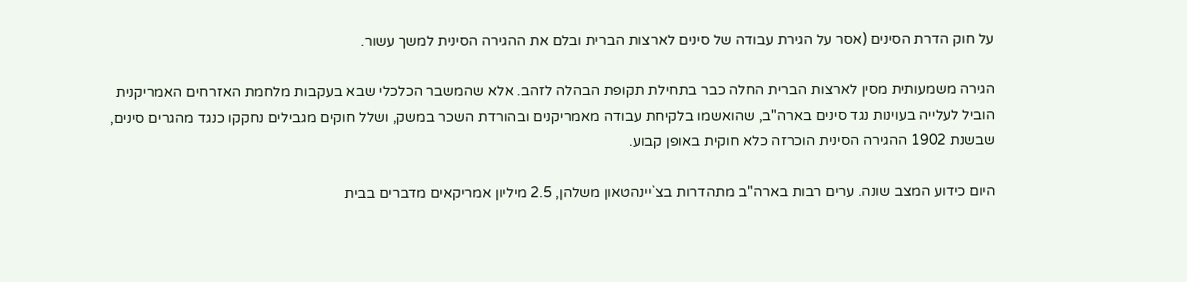על חוק הדרת הסינים (אסר על הגירת עבודה של סינים לארצות הברית ובלם את ההגירה הסינית למשך עשור.

הגירה משמעותית מסין לארצות הברית החלה כבר בתחילת תקופת הבהלה לזהב. אלא שהמשבר הכלכלי שבא בעקבות מלחמת האזרחים האמריקנית הוביל לעלייה בעוינות נגד סינים בארה"ב, שהואשמו בלקיחת עבודה מאמריקנים ובהורדת השכר במשק, ושלל חוקים מגבילים נחקקו כנגד מהגרים סינים, שבשנת 1902 ההגירה הסינית הוכרזה כלא חוקית באופן קבוע.

היום כידוע המצב שונה. ערים רבות בארה"ב מתהדרות בצ`יינהטאון משלהן, 2.5 מיליון אמריקאים מדברים בבית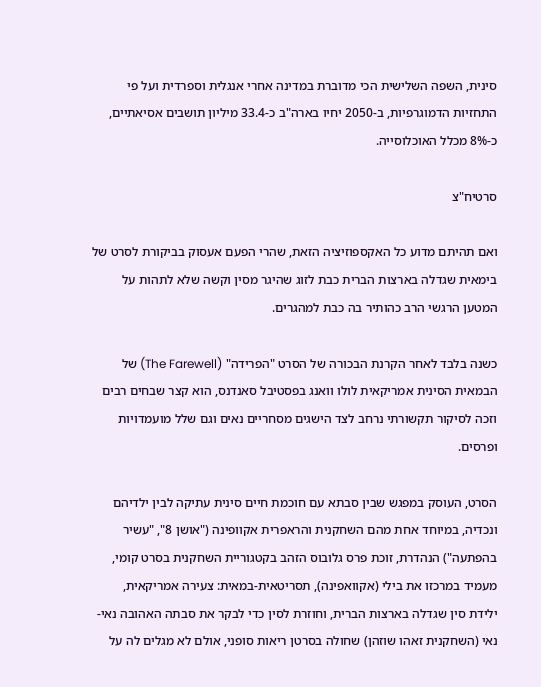סינית, השפה השלישית הכי מדוברת במדינה אחרי אנגלית וספרדית ועל פי התחזיות הדמוגרפיות, ב-2050 יחיו בארה"ב כ-33.4 מיליון תושבים אסיאתיים, כ-8% מכלל האוכלוסייה.

סרטיח"צ

ואם תהיתם מדוע כל האקספוזיציה הזאת, שהרי הפעם אעסוק בביקורת לסרט של בימאית שגדלה בארצות הברית כבת לזוג שהיגר מסין וקשה שלא לתהות על המטען הרגשי הרב כהותיר בה כבת למהגרים.

כשנה בלבד לאחר הקרנת הבכורה של הסרט "הפרידה" (The Farewell) של הבמאית הסינית אמריקאית לולו וואנג בפסטיבל סאנדנס, הוא קצר שבחים רבים וזכה לסיקור תקשורתי נרחב לצד הישגים מסחריים נאים וגם שלל מועמדויות ופרסים.

הסרט, העוסק במפגש שבין סבתא עם חוכמת חיים סינית עתיקה לבין ילדיהם ונכדיה, במיוחד אחת מהם השחקנית והראפרית אקוופינה ("אושן 8", "עשיר בהפתעה") הנהדרת, זוכת פרס גלובוס הזהב בקטגוריית השחקנית בסרט קומי, מעמיד במרכזו את בילי (אקוואפינה), תסריטאית-במאית: צעירה אמריקאית, ילידת סין שגדלה בארצות הברית, וחוזרת לסין כדי לבקר את סבתה האהובה נאי-נאי (השחקנית זאהו שוזהן) שחולה בסרטן ריאות סופני, אולם לא מגלים לה על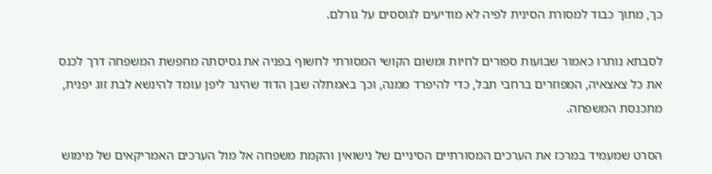כך, מתוך כבוד למסורת הסינית לפיה לא מודיעים לגוססים על גורלם.

לסבתא נותרו כאמור שבועות ספורים לחיות ומשום הקושי המסורתי לחשוף בפניה את גסיסתה מחפשת המשפחה דרך לכנס את כל צאצאיה, המפוזרים ברחבי תבל, כדי להיפרד ממנה, וכך באמתלה שבן הדוד שהיגר ליפן עומד להינשא לבת זוג יפנית, מתכנסת המשפחה.

הסרט שמעמיד במרכז את הערכים המסורתיים הסיניים של נישואין והקמת משפחה אל מול הערכים האמריקאים של מימוש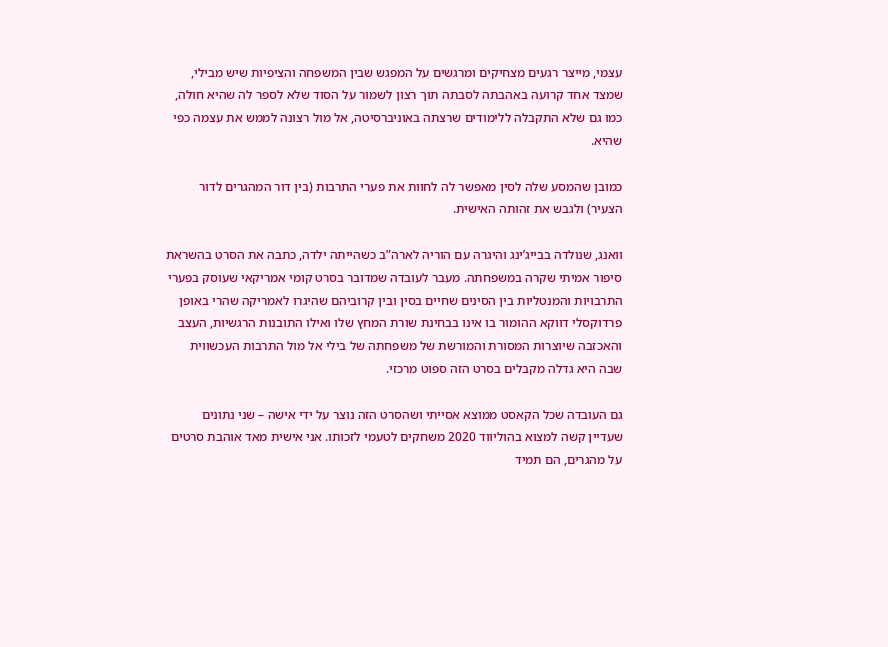עצמי, מייצר רגעים מצחיקים ומרגשים על המפגש שבין המשפחה והציפיות שיש מבילי, שמצד אחד קרועה באהבתה לסבתה תוך רצון לשמור על הסוד שלא לספר לה שהיא חולה, כמו גם שלא התקבלה ללימודים שרצתה באוניברסיטה, אל מול רצונה לממש את עצמה כפי שהיא.

כמובן שהמסע שלה לסין מאפשר לה לחוות את פערי התרבות (בין דור המהגרים לדור הצעיר) ולגבש את זהותה האישית.

וואנג, שנולדה בבייג’ינג והיגרה עם הוריה לארה”ב כשהייתה ילדה, כתבה את הסרט בהשראת סיפור אמיתי שקרה במשפחתה. מעבר לעובדה שמדובר בסרט קומי אמריקאי שעוסק בפערי התרבויות והמנטליות בין הסינים שחיים בסין ובין קרוביהם שהיגרו לאמריקה שהרי באופן פרדוקסלי דווקא ההומור בו אינו בבחינת שורת המחץ שלו ואילו התובנות הרגשיות, העצב והאכזבה שיוצרות המסורת והמורשת של משפחתה של בילי אל מול התרבות העכשווית שבה היא גדלה מקבלים בסרט הזה ספוט מרכזי.

גם העובדה שכל הקאסט ממוצא אסייתי ושהסרט הזה נוצר על ידי אישה – שני נתונים שעדיין קשה למצוא בהוליווד 2020 משחקים לטעמי לזכותו. אני אישית מאד אוהבת סרטים על מהגרים, הם תמיד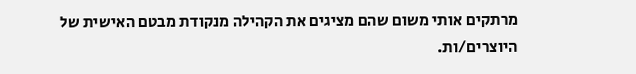מרתקים אותי משום שהם מציגים את הקהילה מנקודת מבטם האישית של היוצרים/ות.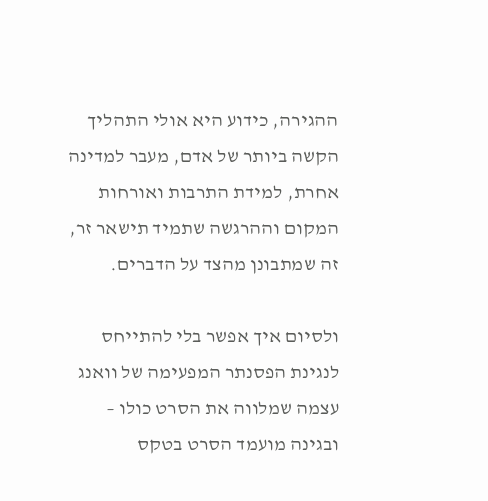ההגירה, כידוע היא אולי התהליך הקשה ביותר של אדם, מעבר למדינה אחרת, למידת התרבות ואורחות המקום וההרגשה שתמיד תישאר זר, זה שמתבונן מהצד על הדברים.

ולסיום איך אפשר בלי להתייחס לנגינת הפסנתר המפעימה של וואנג עצמה שמלווה את הסרט כולו – ובגינה מועמד הסרט בטקס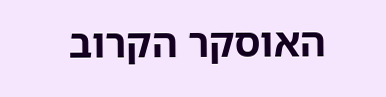האוסקר הקרוב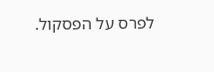לפרס על הפסקול.